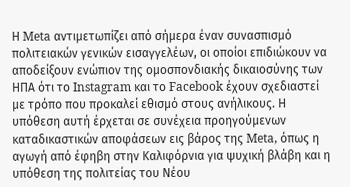Η Meta αντιμετωπίζει από σήμερα έναν συνασπισμό πολιτειακών γενικών εισαγγελέων, οι οποίοι επιδιώκουν να αποδείξουν ενώπιον της ομοσπονδιακής δικαιοσύνης των ΗΠΑ ότι το Instagram και το Facebook έχουν σχεδιαστεί με τρόπο που προκαλεί εθισμό στους ανήλικους. Η υπόθεση αυτή έρχεται σε συνέχεια προηγούμενων καταδικαστικών αποφάσεων εις βάρος της Meta, όπως η αγωγή από έφηβη στην Καλιφόρνια για ψυχική βλάβη και η υπόθεση της πολιτείας του Νέου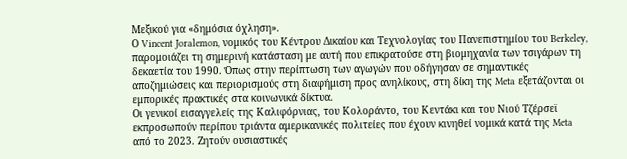Μεξικού για «δημόσια όχληση».
Ο Vincent Joralemon, νομικός του Κέντρου Δικαίου και Τεχνολογίας του Πανεπιστημίου του Berkeley, παρομοιάζει τη σημερινή κατάσταση με αυτή που επικρατούσε στη βιομηχανία των τσιγάρων τη δεκαετία του 1990. Όπως στην περίπτωση των αγωγών που οδήγησαν σε σημαντικές αποζημιώσεις και περιορισμούς στη διαφήμιση προς ανηλίκους, στη δίκη της Meta εξετάζονται οι εμπορικές πρακτικές στα κοινωνικά δίκτυα.
Οι γενικοί εισαγγελείς της Καλιφόρνιας, του Κολοράντο, του Κεντάκι και του Νιού Τζέρσεϊ εκπροσωπούν περίπου τριάντα αμερικανικές πολιτείες που έχουν κινηθεί νομικά κατά της Meta από το 2023. Ζητούν ουσιαστικές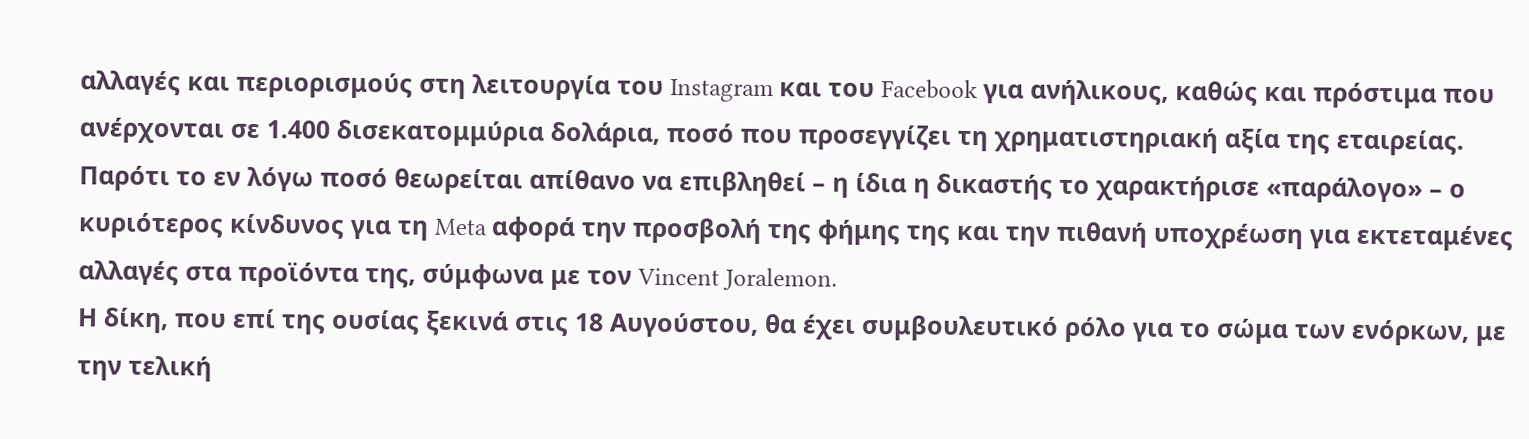αλλαγές και περιορισμούς στη λειτουργία του Instagram και του Facebook για ανήλικους, καθώς και πρόστιμα που ανέρχονται σε 1.400 δισεκατομμύρια δολάρια, ποσό που προσεγγίζει τη χρηματιστηριακή αξία της εταιρείας.
Παρότι το εν λόγω ποσό θεωρείται απίθανο να επιβληθεί – η ίδια η δικαστής το χαρακτήρισε «παράλογο» – ο κυριότερος κίνδυνος για τη Meta αφορά την προσβολή της φήμης της και την πιθανή υποχρέωση για εκτεταμένες αλλαγές στα προϊόντα της, σύμφωνα με τον Vincent Joralemon.
Η δίκη, που επί της ουσίας ξεκινά στις 18 Αυγούστου, θα έχει συμβουλευτικό ρόλο για το σώμα των ενόρκων, με την τελική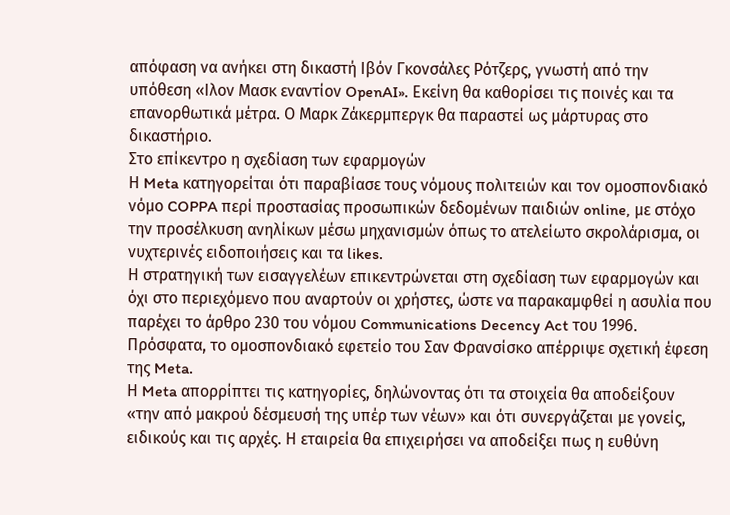απόφαση να ανήκει στη δικαστή Ιβόν Γκονσάλες Ρότζερς, γνωστή από την υπόθεση «Ιλον Μασκ εναντίον OpenAI». Εκείνη θα καθορίσει τις ποινές και τα επανορθωτικά μέτρα. Ο Μαρκ Ζάκερμπεργκ θα παραστεί ως μάρτυρας στο δικαστήριο.
Στο επίκεντρο η σχεδίαση των εφαρμογών
Η Meta κατηγορείται ότι παραβίασε τους νόμους πολιτειών και τον ομοσπονδιακό νόμο COPPA περί προστασίας προσωπικών δεδομένων παιδιών online, με στόχο την προσέλκυση ανηλίκων μέσω μηχανισμών όπως το ατελείωτο σκρολάρισμα, οι νυχτερινές ειδοποιήσεις και τα likes.
Η στρατηγική των εισαγγελέων επικεντρώνεται στη σχεδίαση των εφαρμογών και όχι στο περιεχόμενο που αναρτούν οι χρήστες, ώστε να παρακαμφθεί η ασυλία που παρέχει το άρθρο 230 του νόμου Communications Decency Act του 1996. Πρόσφατα, το ομοσπονδιακό εφετείο του Σαν Φρανσίσκο απέρριψε σχετική έφεση της Meta.
Η Meta απορρίπτει τις κατηγορίες, δηλώνοντας ότι τα στοιχεία θα αποδείξουν «την από μακρού δέσμευσή της υπέρ των νέων» και ότι συνεργάζεται με γονείς, ειδικούς και τις αρχές. Η εταιρεία θα επιχειρήσει να αποδείξει πως η ευθύνη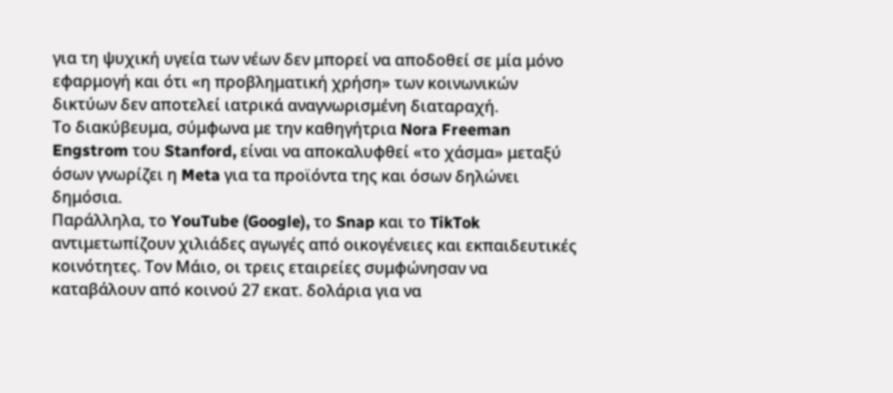για τη ψυχική υγεία των νέων δεν μπορεί να αποδοθεί σε μία μόνο εφαρμογή και ότι «η προβληματική χρήση» των κοινωνικών δικτύων δεν αποτελεί ιατρικά αναγνωρισμένη διαταραχή.
Το διακύβευμα, σύμφωνα με την καθηγήτρια Nora Freeman Engstrom του Stanford, είναι να αποκαλυφθεί «το χάσμα» μεταξύ όσων γνωρίζει η Meta για τα προϊόντα της και όσων δηλώνει δημόσια.
Παράλληλα, το YouTube (Google), το Snap και το TikTok αντιμετωπίζουν χιλιάδες αγωγές από οικογένειες και εκπαιδευτικές κοινότητες. Τον Μάιο, οι τρεις εταιρείες συμφώνησαν να καταβάλουν από κοινού 27 εκατ. δολάρια για να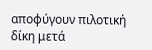αποφύγουν πιλοτική δίκη μετά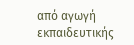από αγωγή εκπαιδευτικής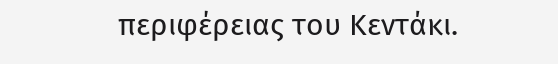περιφέρειας του Κεντάκι.